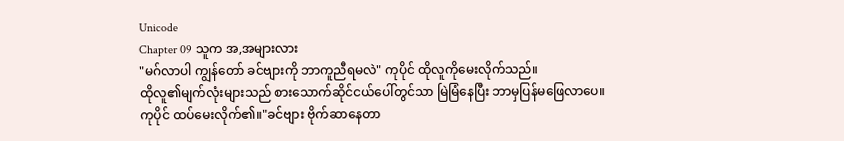Unicode
Chapter 09 သူက အ,အများလား
"မဂ်လာပါ ကျွန်တော် ခင်ဗျားကို ဘာကူညီရမလဲ" ကုပိုင် ထိုလူကိုမေးလိုက်သည်။
ထိုလူ၏မျက်လုံးများသည် စားသောက်ဆိုင်ငယ်ပေါ်တွင်သာ မြဲမြံနေပြီး ဘာမှပြန်မဖြေလာပေ။
ကုပိုင် ထပ်မေးလိုက်၏။"ခင်ဗျား ဗိုက်ဆာနေတာ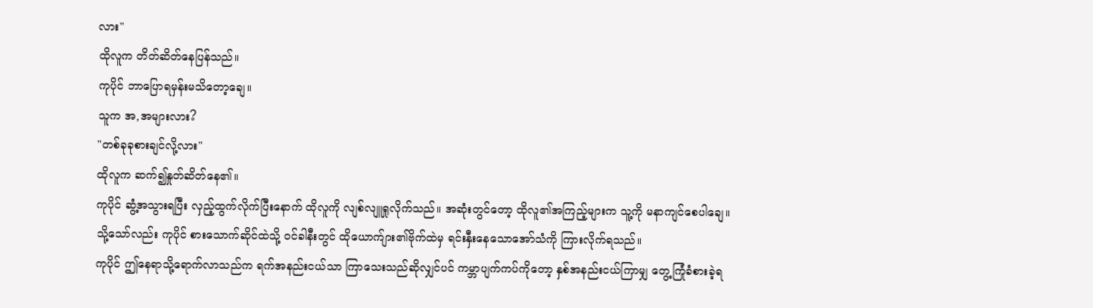လား"
ထိုလူက တိတ်ဆိတ်နေပြန်သည်။
ကုပိုင် ဘာပြောရမှန်းမသိတော့ချေ။
သူက အ,အများလား?
"တစ်ခုခုစားချင်လို့လား"
ထိုလူက ဆက်၍နှုတ်ဆိတ်နေ၏။
ကုပိုင် ဆွံ့အသွားရပြီး လှည့်ထွက်လိုက်ပြီးနောက် ထိုလူကို လျစ်လျူရှုလိုက်သည်။ အဆုံးတွင်တော့ ထိုလူ၏အကြည့်များက သူ့ကို မနာကျင်စေပါချေ။
သို့သော်လည်း ကုပိုင် စားသောက်ဆိုင်ထဲသို့ ဝင်ခါနီးတွင် ထိုယောက်ျား၏ဗိုက်ထဲမှ ရင်းနှီးနေသောအော်သံကို ကြားလိုက်ရသည်။
ကုပိုင် ဤနေရာသို့ရောက်လာသည်က ရက်အနည်းငယ်သာ ကြာသေးသည်ဆိုလျှင်ပင် ကမ္ဘာပျက်ကပ်ကိုတော့ နှစ်အနည်းငယ်ကြာမျှ တွေ့ကြုံခံစားခဲ့ရ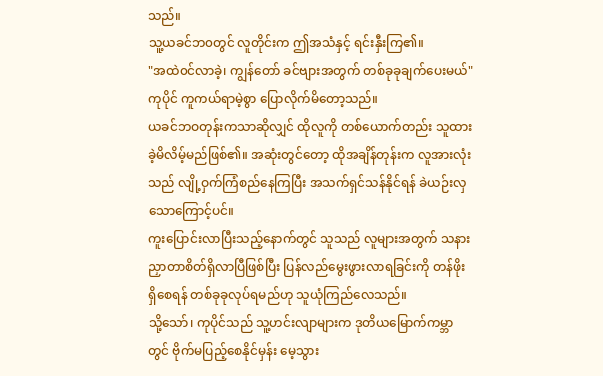သည်။
သူ့ယခင်ဘ၀တွင် လူတိုင်းက ဤအသံနှင့် ရင်းနှီးကြ၏။
"အထဲ၀င်လာခဲ့၊ ကျွန်တော် ခင်ဗျားအတွက် တစ်ခုခုချက်ပေးမယ်" ကုပိုင် ကူကယ်ရာမဲ့စွာ ပြောလိုက်မိတော့သည်။
ယခင်ဘဝတုန်းကသာဆိုလျှင် ထိုလူကို တစ်ယောက်တည်း သူထားခဲ့မိလိမ့်မည်ဖြစ်၏။ အဆုံးတွင်တော့ ထိုအချိန်တုန်းက လူအားလုံးသည် လျို့ဝှက်ကြံစည်နေကြပြီး အသက်ရှင်သန်နိုင်ရန် ခဲယဉ်းလှသောကြောင့်ပင်။
ကူးပြောင်းလာပြီးသည့်နောက်တွင် သူသည် လူများအတွက် သနားညှာတာစိတ်ရှိလာပြီဖြစ်ပြီး ပြန်လည်မွေးဖွားလာရခြင်းကို တန်ဖိုးရှိစေရန် တစ်ခုခုလုပ်ရမည်ဟု သူယုံကြည်လေသည်။
သို့သော်၊ ကုပိုင်သည် သူ့ဟင်းလျာများက ဒုတိယမြောက်ကမ္ဘာတွင် ဗိုက်မပြည့်စေနိုင်မှန်း မေ့သွား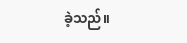ခဲ့သည်။